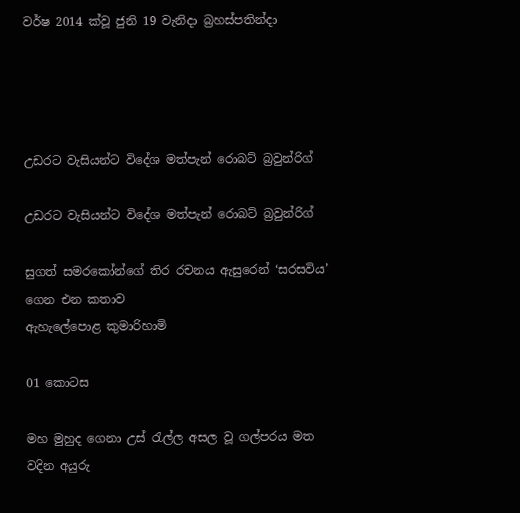වර්ෂ 2014 ක්වූ ජුනි 19 වැනිදා බ්‍රහස්පතින්දා




උඩරට වැසියන්ට විදේශ මත්පැන් රොබට් බ්‍රවුන්රිග්

උඩරට වැසියන්ට විදේශ මත්පැන් රොබට් බ්‍රවුන්රිග්

සුගත් සමරකෝන්ගේ තිර රචනය ඇසුරෙන් ‘සරසවිය’ ගෙන එන කතාව
ඇහැලේපොළ කුමාරිහාමි

01 කොටස

මහ මුහුද ගෙනා උස් රැල්ල අසල වූ ගල්පරය මත වදින අයුරු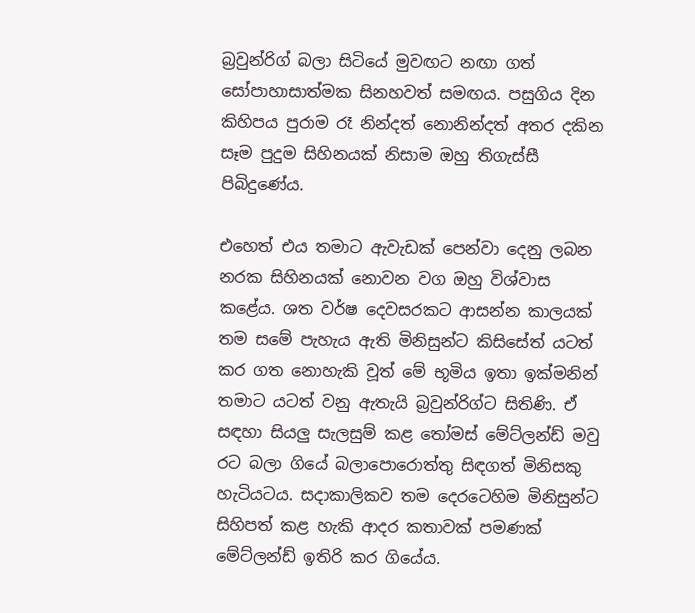බ්‍රවුන්රිග් බලා සිටියේ මුවඟට නඟා ගත් සෝපාහාසාත්මක සිනහවත් සමඟය. පසුගිය දින කිහිපය පුරාම රෑ නින්දත් නොනින්දත් අතර දකින සෑම පුදුම සිහිනයක් නිසාම ඔහු තිගැස්සී පිබිදුණේය.

එහෙත් එය තමාට ඇවැඩක් පෙන්වා දෙනු ලබන නරක සිහිනයක් නොවන වග ඔහු විශ්වාස කළේය. ශත වර්ෂ දෙවසරකට ආසන්න කාලයක් තම සමේ පැහැය ඇති මිනිසුන්ට කිසිසේත් යටත් කර ගත නොහැකි වූත් මේ භූමිය ඉතා ඉක්මනින් තමාට යටත් වනු ඇතැයි බ්‍රවුන්රිග්ට සිතිණි. ඒ සඳහා සියලු සැලසුම් කළ තෝමස් මේට්ලන්ඩ් මවු රට බලා ගියේ බලාපොරොත්තු සිඳගත් මිනිසකු හැටියටය. සදාකාලිකව තම දෙරටෙහිම මිනිසුන්ට සිහිපත් කළ හැකි ආදර කතාවක් පමණක් මේට්ලන්ඩ් ඉතිරි කර ගියේය.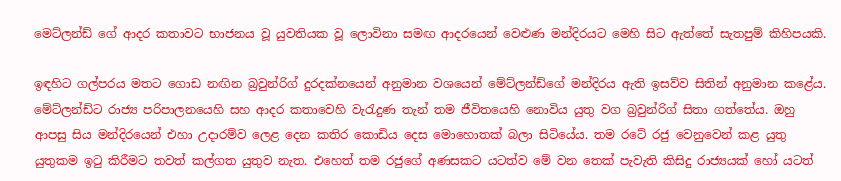මෙට්ලන්ඩ් ගේ ආදර කතාවට භාජනය වූ යුවතියක වූ ලොවිනා සමඟ ආදරයෙන් වෙළුණ මන්දිරයට මෙහි සිට ඇත්තේ සැතපුම් කිහිපයකි.

ඉඳහිට ගල්පරය මතට ගොඩ නඟින බ්‍රවුන්රිග් දුරදක්නයෙන් අනුමාන වශයෙන් මේට්ලන්ඩ්ගේ මන්දිරය ඇති ඉසව්ව සිතින් අනුමාන කළේය. මේට්ලන්ඩ්ට රාජ්‍ය පරිපාලනයෙහි සහ ආදර කතාවෙහි වැරැදුණ තැන් තම ජීවිතයෙහි නොවිය යුතු වග බ්‍රවුන්රිග් සිතා ගත්තේය. ඔහු ආපසු සිය මන්දිරයෙන් එහා උදාරම්ව ලෙළ දෙන කතිර කොඩිය දෙස මොහොතක් බලා සිටියේය. තම රටේ රජු වෙනුවෙන් කළ යුතු යුතුකම ඉටු කිරීමට තවත් කල්ගත යුතුව නැත. එහෙත් තම රජුගේ අණසකට යටත්ව මේ වන තෙක් පැවැති කිසිදු රාජ්‍යයක් හෝ යටත්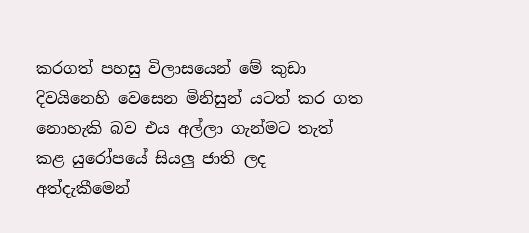කරගත් පහසු විලාසයෙන් මේ කුඩා දිවයිනෙහි වෙසෙන මිනිසුන් යටත් කර ගත නොහැකි බව එය අල්ලා ගැන්මට තැත් කළ යුරෝපයේ සියලු ජාති ලද අත්දැකීමෙන්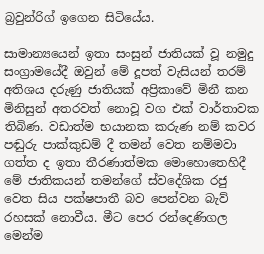බ්‍රවුන්රිග් ඉගෙන සිටියේය.

සාමාන්‍යයෙන් ඉතා සංසුන් ජාතියක් වූ නමුදු සංග්‍රාමයේදී ඔවුන් මේ දූපත් වැසියන් තරම් අතිශය දරුණු ජාතියක් අප්‍රිකාවේ මිනී කන මිනිසුන් අතරවත් නොවූ වග එක් වාර්තාවක තිබිණ. වඩාත්ම භයානක කරුණ නම් කවර පඬුරු පාක්කුඩම් දී තමන් වෙත නම්මවා ගත්ත ද ඉතා තීරණාත්මක මොහොතෙහිදී මේ ජාතිකයන් තමන්ගේ ස්වදේශික රජු වෙත සිය පක්ෂපාතී බව පෙන්වන බැව් රහසක් නොවීය. මීට පෙර රන්දෙණිගල මෙන්ම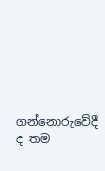ගන්නොරුවේදී ද තම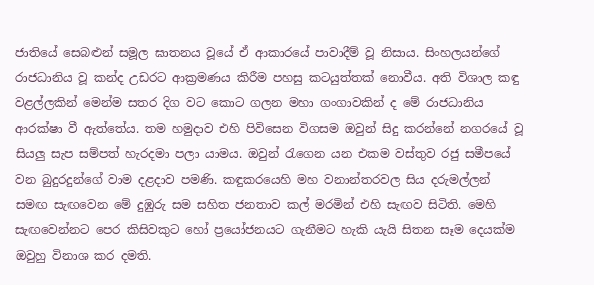ජාතියේ සෙබළුන් සමූල ඝාතනය වූයේ ඒ ආකාරයේ පාවාදීම් වූ නිසාය. සිංහලයන්ගේ රාජධානිය වූ කන්ද උඩරට ආක්‍රමණය කිරීම පහසු කටයුත්තක් නොවීය. අති විශාල කඳු වළල්ලකින් මෙන්ම සතර දිග වට කොට ගලන මහා ගංගාවකින් ද මේ රාජධානිය ආරක්ෂා වී ඇත්තේය. තම හමුදාව එහි පිවිසෙන විගසම ඔවුන් සිදු කරන්නේ නගරයේ වූ සියලු සැප සම්පත් හැරදමා පලා යාමය. ඔවුන් රැගෙන යන එකම වස්තුව රජු සමීපයේ වන බුදුරදුන්ගේ වාම දළදාව පමණි. කඳුකරයෙහි මහ වනාන්තරවල සිය දරුමල්ලන් සමඟ සැඟවෙන මේ දුඹුරු සම සහිත ජනතාව කල් මරමින් එහි සැඟව සිටිති. මෙහි සැඟවෙන්නට පෙර කිසිවකුට හෝ ප්‍රයෝජනයට ගැනීමට හැකි යැයි සිතන සෑම දෙයක්ම ඔවුහු විනාශ කර දමති.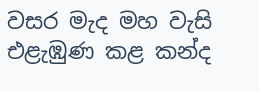වසර මැද මහ වැසි එළැඹුණ කළ කන්ද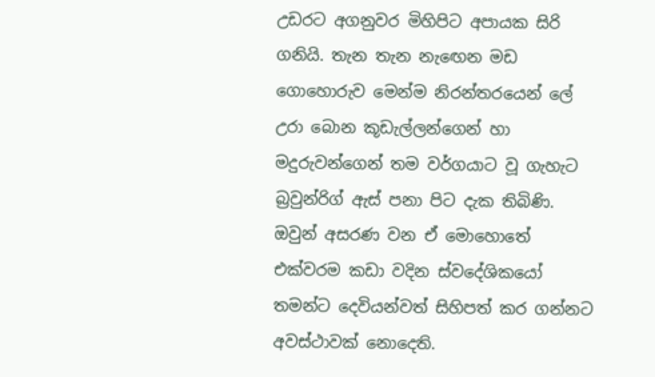උඩරට අගනුවර මිහිපිට අපායක සිරි ගනියි. තැන තැන නැඟෙන මඩ ගොහොරුව මෙන්ම නිරන්තරයෙන් ලේ උරා බොන කූඩැල්ලන්ගෙන් හා මදුරුවන්ගෙන් තම වර්ගයාට වූ ගැහැට බ්‍රවුන්රිග් ඇස් පනා පිට දැක තිබිණි. ඔවුන් අසරණ වන ඒ මොහොතේ එක්වරම කඩා වදින ස්වදේශිකයෝ තමන්ට දෙවියන්වත් සිහිපත් කර ගන්නට අවස්ථාවක් නොදෙති.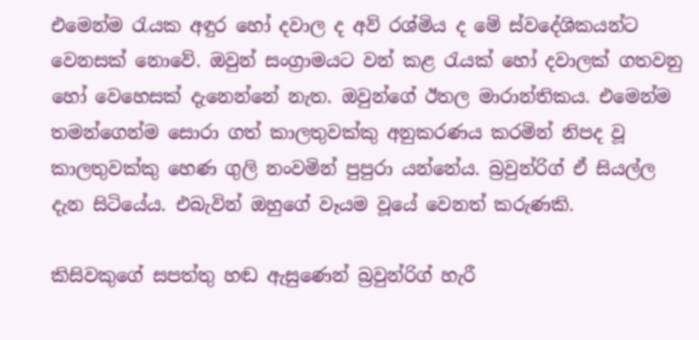එමෙන්ම රැයක අඳුර හෝ දවාල ද අව් රශ්මිය ද මේ ස්වදේශිකයන්ට වෙනසක් නොවේ. ඔවුන් සංග්‍රාමයට වන් කළ රැයක් හෝ දවාලක් ගතවනු හෝ වෙහෙසක් දැනෙන්නේ නැත. ඔවුන්ගේ ඊතල මාරාන්තිකය. එමෙන්ම තමන්ගෙන්ම සොරා ගත් කාලතුවක්කු අනුකරණය කරමින් නිපද වූ කාලතුවක්කු හෙණ ගුලි නංවමින් පුපුරා යන්නේය. බ්‍රවුන්රිග් ඒ සියල්ල දැන සිටියේය. එබැවින් ඔහුගේ වෑයම වූයේ වෙනත් කරුණකි.

කිසිවකුගේ සපත්තු හඬ ඇසුණෙන් බ්‍රවුන්රිග් හැරී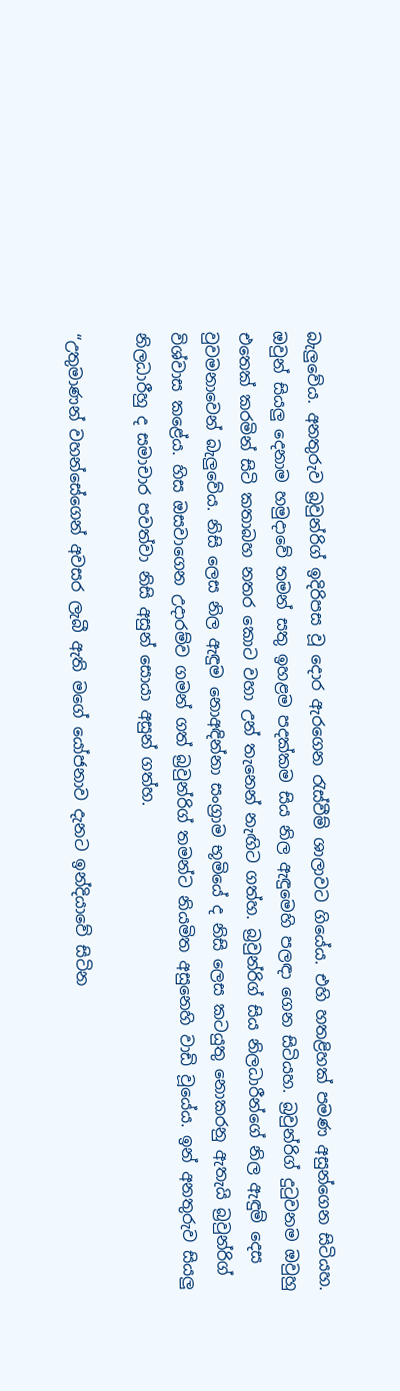බැලුවේය. අනතුරුව බ්‍රවුන්රිග් ඉදිරිපස වූ දොර ඇරගෙන රැස්වීම් ශාලාවට ගියේය. එහි හතළිහක් පමණ අසුන්ගෙන සිටියහ. ඔවුන් සියලු දෙනාම හමුදාවේ තමන් සතු ඉහළම පදක්කම සිය නිල ඇඳුමෙහි පලඳා ගෙන සිටියහ. බ්‍රවුන්රිග් දුටුවනම ඔවුහු එතෙක් කරමින් සිටි කතාබහ නතර කොට වහා උන් තැනෙන් නැඟිට ගත්හ. බ්‍රවුන්රිග් සිය නිලධාරීන්ගේ නිල ඇඳුම් දෙස වුවමනාවෙන් බැලුවේය. නිසි ලෙස නිල ඇඳුම නොඅඳින්නා සංග්‍රාම භූමියේ ද නිසි ලෙස කටයුතු නොකරනු ඇතැයි බ්‍රවුන්රිග් විශ්වාස කළේය. හිස ඔසවාගෙන උදාරම්ව ගමන් ගත් බ්‍රවුන්රිග් තමන්ට නියමිත අසුනෙහි වාඩි වූයේය. ඉන් අනතුරුව සියලු නිලධාරීහු ද සමාචාර පවත්වා නිසි අසුන් සොයා අසුන් ගත්හ.

“උතුමාණන් වහන්සේගෙන් අවසර ලැබී ඇති මගේ යෝජනාව දැනට ඉන්දියාවේ සිටින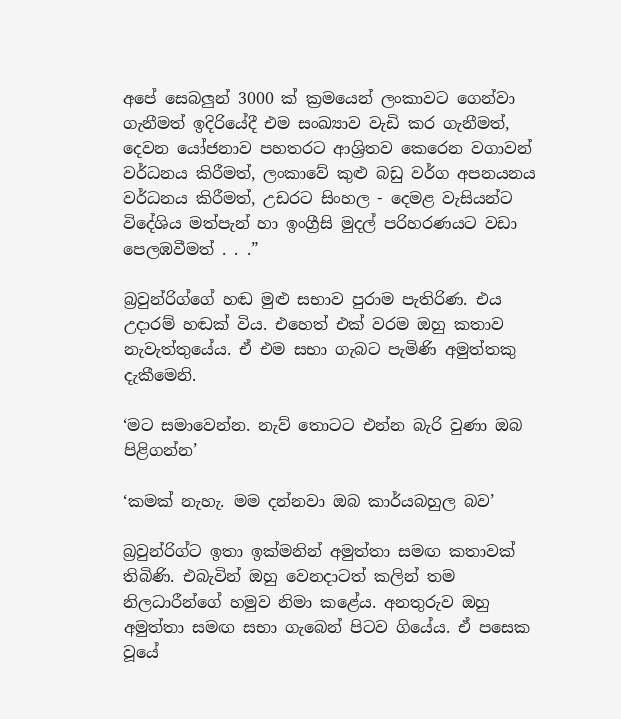අපේ සෙබලුන් 3000 ක් ක්‍රමයෙන් ලංකාවට ගෙන්වා ගැනීමත් ඉදිරියේදී එම සංඛ්‍යාව වැඩි කර ගැනීමත්, දෙවන යෝජනාව පහතරට ආශ්‍රිතව කෙරෙන වගාවන් වර්ධනය කිරීමත්, ලංකාවේ කුළු බඩු වර්ග අපනයනය වර්ධනය කිරීමත්, උඩරට සිංහල - දෙමළ වැසියන්ට විදේශිය මත්පැන් හා ඉංග්‍රීසි මුදල් පරිහරණයට වඩා පෙලඹවීමත් . . .”

බ්‍රවුන්රිග්ගේ හඬ මුළු සභාව පුරාම පැතිරිණ. එය උදාරම් හඬක් විය. එහෙත් එක් වරම ඔහු කතාව නැවැත්තුයේය. ඒ එම සභා ගැබට පැමිණි අමුත්තකු දැකීමෙනි.

‘මට සමාවෙන්න. නැව් තොටට එන්න බැරි වුණා ඔබ පිළිගන්න’

‘කමක් නැහැ. මම දන්නවා ඔබ කාර්යබහුල බව’

බ්‍රවුන්රිග්ට ඉතා ඉක්මනින් අමුත්තා සමඟ කතාවක් තිබිණි. එබැවින් ඔහු වෙනදාටත් කලින් තම නිලධාරීන්ගේ හමුව නිමා කළේය. අනතුරුව ඔහු අමුත්තා සමඟ සභා ගැබෙන් පිටව ගියේය. ඒ පසෙක වූයේ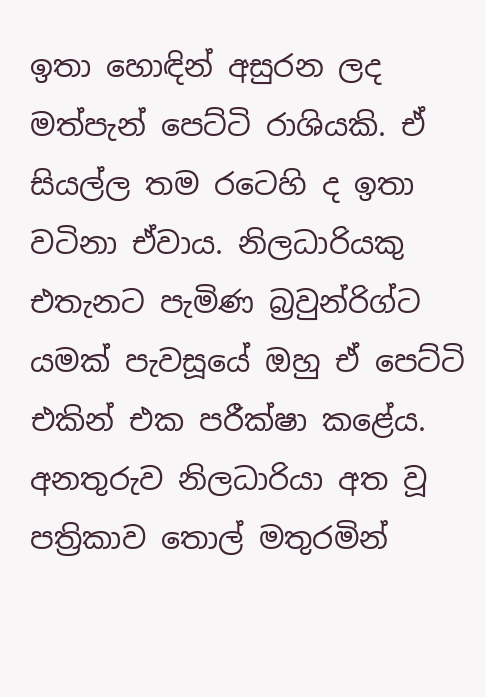ඉතා හොඳින් අසුරන ලද මත්පැන් පෙට්ටි රාශියකි. ඒ සියල්ල තම රටෙහි ද ඉතා වටිනා ඒවාය. නිලධාරියකු එතැනට පැමිණ බ්‍රවුන්රිග්ට යමක් පැවසූයේ ඔහු ඒ පෙට්ටි එකින් එක පරීක්ෂා කළේය. අනතුරුව නිලධාරියා අත වූ පත්‍රිකාව තොල් මතුරමින්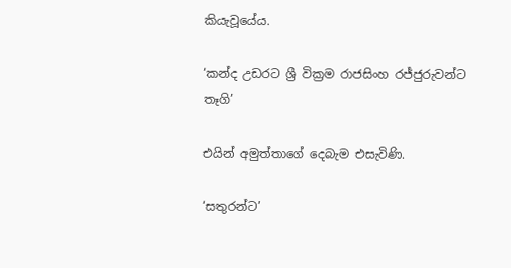කියැවූයේය.

‘කන්ද උඩරට ශ්‍රී වික්‍රම රාජසිංහ රජ්ජුරුවන්ට තෑගි’

එයින් අමුත්තාගේ දෙබැම එසැවිණි.

‘සතුරන්ට’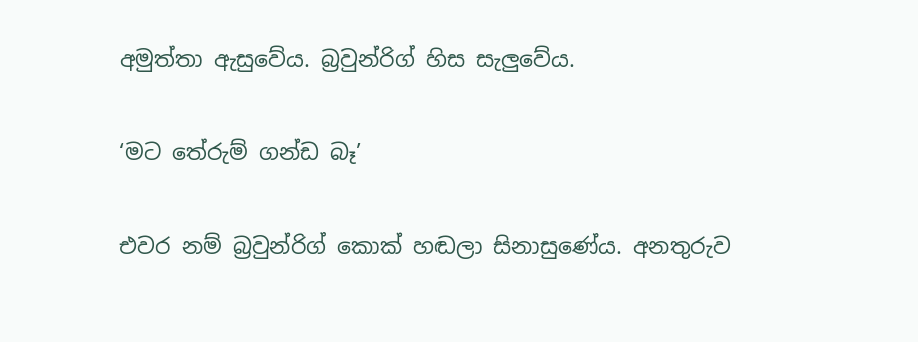අමුත්තා ඇසුවේය. බ්‍රවුන්රිග් හිස සැලුවේය.

‘මට තේරුම් ගන්ඩ බෑ’

එවර නම් බ්‍රවුන්රිග් කොක් හඬලා සිනාසුණේය. අනතුරුව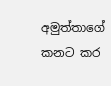අමුත්තාගේ කනට කර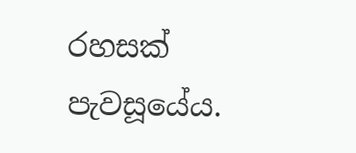රහසක් පැවසූයේය.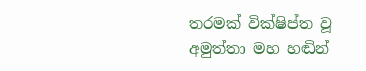තරමක් වික්ෂිප්ත වූ අමුත්තා මහ හඬින්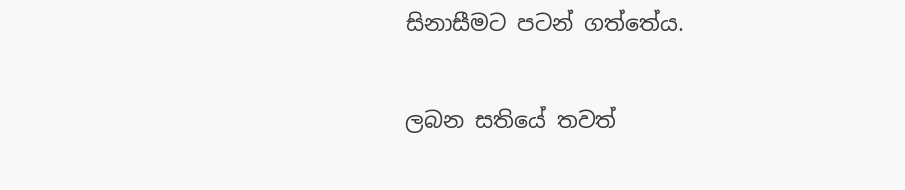සිනාසීමට පටන් ගත්තේය.

ලබන සතියේ තවත්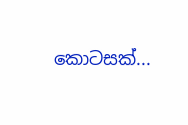කොටසක්...